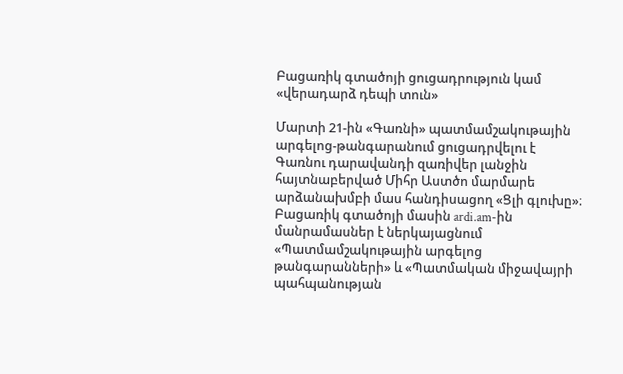Բացառիկ գտածոյի ցուցադրություն կամ «վերադարձ դեպի տուն»

Մարտի 21-ին «Գառնի» պատմամշակութային արգելոց-թանգարանում ցուցադրվելու է Գառնու դարավանդի զառիվեր լանջին հայտնաբերված Միհր Աստծո մարմարե արձանախմբի մաս հանդիսացող «Ցլի գլուխը»։ Բացառիկ գտածոյի մասին ardi.am-ին մանրամասներ է ներկայացնում «Պատմամշակութային արգելոց թանգարանների» և «Պատմական միջավայրի պահպանության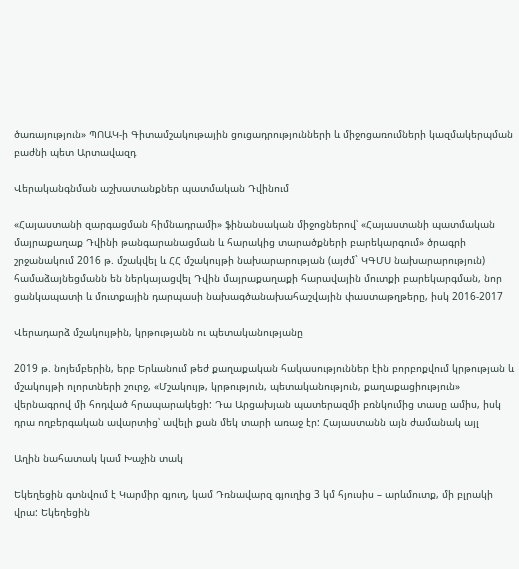ծառայություն» ՊՈԱԿ-ի Գիտամշակութային ցուցադրությունների և միջոցառումների կազմակերպման բաժնի պետ Արտավազդ

Վերականգնման աշխատանքներ պատմական Դվինում

«Հայաստանի զարգացման հիմնադրամի» ֆինանսական միջոցներով՝ «Հայաստանի պատմական մայրաքաղաք Դվինի թանգարանացման և հարակից տարածքների բարեկարգում» ծրագրի շրջանակում 2016 թ. մշակվել և ՀՀ մշակույթի նախարարության (այժմ` ԿԳՄՍ նախարարություն) համաձայնեցմանն են ներկայացվել Դվին մայրաքաղաքի հարավային մուտքի բարեկարգման, նոր ցանկապատի և մուտքային դարպասի նախագծանախահաշվային փաստաթղթերը, իսկ 2016-2017

Վերադարձ մշակույթին, կրթությանն ու պետականությանը

2019 թ. նոյեմբերին, երբ Երևանում թեժ քաղաքական հակասություններ էին բորբոքվում կրթության և մշակույթի ոլորտների շուրջ, «Մշակույթ, կրթություն, պետականություն, քաղաքացիություն» վերնագրով մի հոդված հրապարակեցի: Դա Արցախյան պատերազմի բռնկումից տասը ամիս, իսկ դրա ողբերգական ավարտից՝ ավելի քան մեկ տարի առաջ էր: Հայաստանն այն ժամանակ այլ

Աղին նահատակ կամ Խաչին տակ

Եկեղեցին գտնվում է Կարմիր գյուղ, կամ Դռնավարզ գյուղից 3 կմ հյուսիս – արևմուտք, մի բլրակի վրա: Եկեղեցին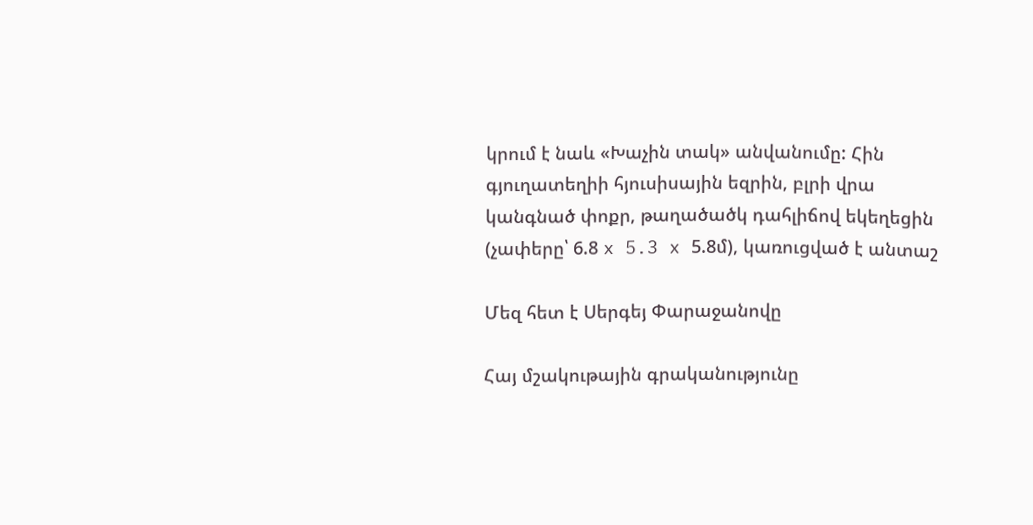կրում է նաև «Խաչին տակ» անվանումը: Հին գյուղատեղիի հյուսիսային եզրին, բլրի վրա կանգնած փոքր, թաղածածկ դահլիճով եկեղեցին (չափերը՝ 6.8 x 5.3 x 5.8մ), կառուցված է անտաշ

Մեզ հետ է Սերգեյ Փարաջանովը

Հայ մշակութային գրականությունը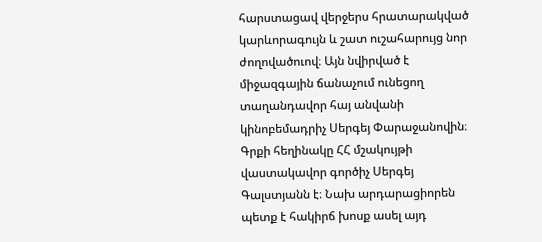հարստացավ վերջերս հրատարակված կարևորագույն և շատ ուշահարույց նոր ժողովածուով։ Այն նվիրված է միջազգային ճանաչում ունեցող տաղանդավոր հայ անվանի կինոբեմադրիչ Սերգեյ Փարաջանովին։ Գրքի հեղինակը ՀՀ մշակույթի վաստակավոր գործիչ Սերգեյ Գալստյանն է։ Նախ արդարացիորեն պետք է հակիրճ խոսք ասել այդ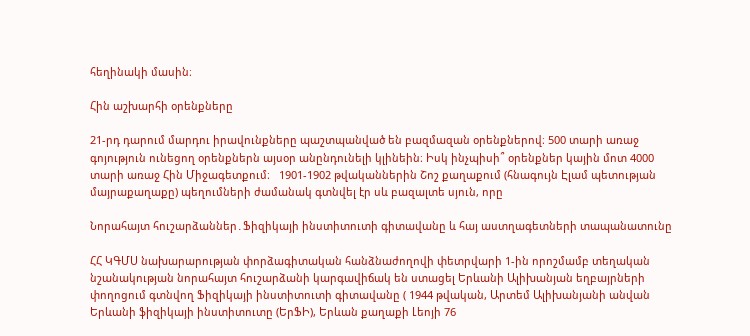հեղինակի մասին։

Հին աշխարհի օրենքները

21-րդ դարում մարդու իրավունքները պաշտպանված են բազմազան օրենքներով։ 500 տարի առաջ գոյություն ունեցող օրենքներն այսօր անընդունելի կլինեին։ Իսկ ինչպիսի՞ օրենքներ կային մոտ 4000 տարի առաջ Հին Միջագետքում։   1901-1902 թվականներին Շոշ քաղաքում (հնագույն Էլամ պետության մայրաքաղաքը) պեղումների ժամանակ գտնվել էր սև բազալտե սյուն, որը

Նորահայտ հուշարձաններ․Ֆիզիկայի ինստիտուտի գիտավանը և հայ աստղագետների տապանատունը

ՀՀ ԿԳՄՍ նախարարության փորձագիտական հանձնաժողովի փետրվարի 1-ին որոշմամբ տեղական նշանակության նորահայտ հուշարձանի կարգավիճակ են ստացել Երևանի Ալիխանյան եղբայրների փողոցում գտնվող Ֆիզիկայի ինստիտուտի գիտավանը ( 1944 թվական, Արտեմ Ալիխանյանի անվան Երևանի ֆիզիկայի ինստիտուտը (ԵրՖԻ), Երևան քաղաքի Լեոյի 76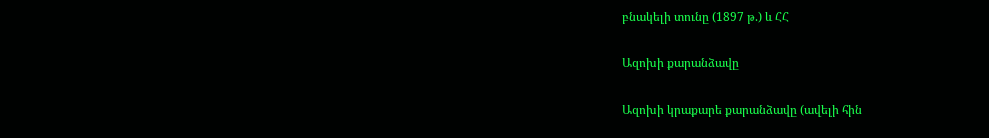բնակելի տունը (1897 թ.) և ՀՀ

Ազոխի քարանձավը

Ազոխի կրաքարե քարանձավը (ավելի հին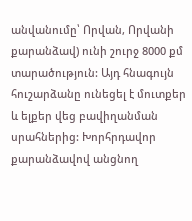անվանումը՝ Որվան, Որվանի քարանձավ) ունի շուրջ 8000 քմ տարածություն: Այդ հնագույն հուշարձանը ունեցել է մուտքեր և ելքեր վեց բավիղանման սրահներից: Խորհրդավոր քարանձավով անցնող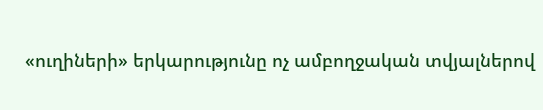«ուղիների» երկարությունը ոչ ամբողջական տվյալներով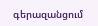գերազանցում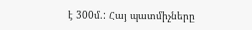է 300մ.: Հայ պատմիչները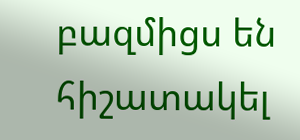բազմիցս են հիշատակել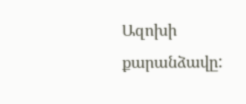Ազոխի քարանձավը: